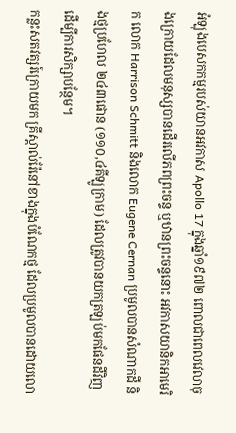អំឡុងបេសកកម្មរបស់យានអវកាស Apollo 17 ក្នុងឆ្នាំ១៩៧២ ពោលជាពេលវេលាចុងក្រោយដែលមនុស្សបានដើរលើភពព្រះចន្ទ ឬឋានព្រះចន្ទនោះ អវកាសយានិកអាមេរិក លោក Harrison Schmitt និងលោក Eugene Cernan ប្រមូលបានសំណាកដី និងថ្មប្រហែល ២៤៣ផោន (១១០,៤គីឡូក្រាម) ដែលត្រូវបានយកត្រឡប់មកផែនដីវិញ ដើម្បីការសិក្សាបន្ថែម។
កន្លះសតវត្សរ៍ក្រោយមក គ្រីស្តាល់រ៉ែនៅខាងក្នុងបំណែកថ្ម ដែលប្រមូលបានដោយលោ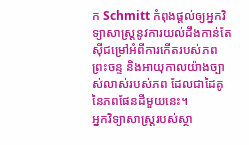ក Schmitt កំពុងផ្តល់ឲ្យអ្នកវិទ្យាសាស្ត្រនូវការយល់ដឹងកាន់តែស៊ីជម្រៅអំពីការកើតរបស់ភពព្រះចន្ទ និងអាយុកាលយ៉ាងច្បាស់លាស់របស់ភព ដែលជាដៃគូនៃភពផែនដីមួយនេះ។
អ្នកវិទ្យាសាស្ត្ររបស់ស្ថា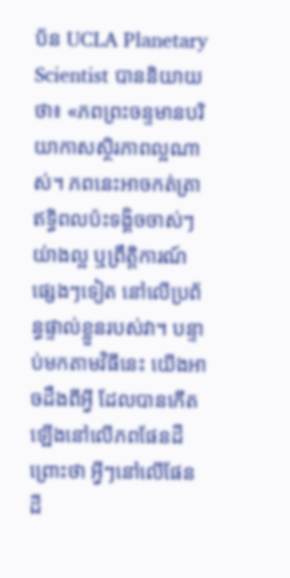ប័ន UCLA Planetary Scientist បាននិយាយថា៖ «ភពព្រះចន្ទមានបរិយាកាសស្ថិរភាពល្អណាស់។ ភពនេះអាចកត់ត្រាឥទ្ធិពលប៉ះទង្គិចចាស់ៗយ់ាងល្អ ឬព្រឹត្តិការណ៍ផ្សេងៗទៀត នៅលើប្រព័ន្ធផ្ទាល់ខ្លួនរបស់វា។ បន្ទាប់មកតាមវិធីនេះ យើងអាចដឹងពីអ្វី ដែលបានកើតឡើងនៅលើភពផែនដី ព្រោះថា អ្វីៗនៅលើផែនដី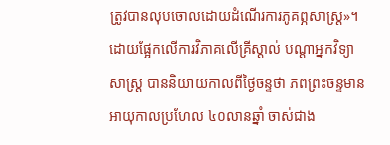ត្រូវបានលុបចោលដោយដំណើរការភូគព្ភសាស្ត្រ»។
ដោយផ្អែកលើការវិភាគលើគ្រីស្តាល់ បណ្ដាអ្នកវិទ្យាសាស្ត្រ បាននិយាយកាលពីថ្ងៃចន្ទថា ភពព្រះចន្ទមានអាយុកាលប្រហែល ៤០លានឆ្នាំ ចាស់ជាង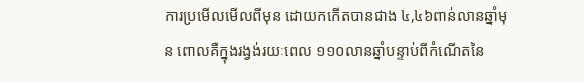ការប្រមើលមើលពីមុន ដោយកកើតបានជាង ៤,៤៦ពាន់លានឆ្នាំមុន ពោលគឺក្នុងរង្វង់រយៈពេល ១១០លានឆ្នាំបន្ទាប់ពីកំណើតនៃ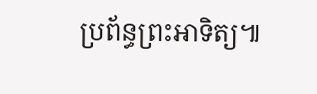ប្រព័ន្ធព្រះអាទិត្យ៕